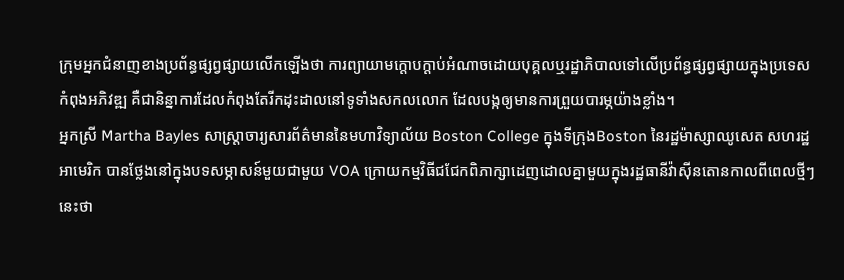ក្រុមអ្នកជំនាញខាងប្រព័ន្ធផ្សព្វផ្សាយលើកឡើងថា ការព្យាយាមក្ដោបក្ដាប់អំណាចដោយបុគ្គលឬរដ្ឋាភិបាលទៅលើប្រព័ន្ធផ្សព្វផ្សាយក្នុងប្រទេសកំពុងអភិវឌ្ឍ គឺជានិន្នាការដែលកំពុងតែរីកដុះដាលនៅទូទាំងសកលលោក ដែលបង្កឲ្យមានការព្រួយបារម្ភយ៉ាងខ្លាំង។
អ្នកស្រី Martha Bayles សាស្ត្រាចារ្យសារព័ត៌មាននៃមហាវិទ្យាល័យ Boston College ក្នុងទីក្រុងBoston នៃរដ្ឋម៉ាស្សាឈូសេត សហរដ្ឋអាមេរិក បានថ្លែងនៅក្នុងបទសម្ភាសន៍មួយជាមួយ VOA ក្រោយកម្មវិធីជជែកពិភាក្សាដេញដោលគ្នាមួយក្នុងរដ្ឋធានីវ៉ាស៊ីនតោនកាលពីពេលថ្មីៗនេះថា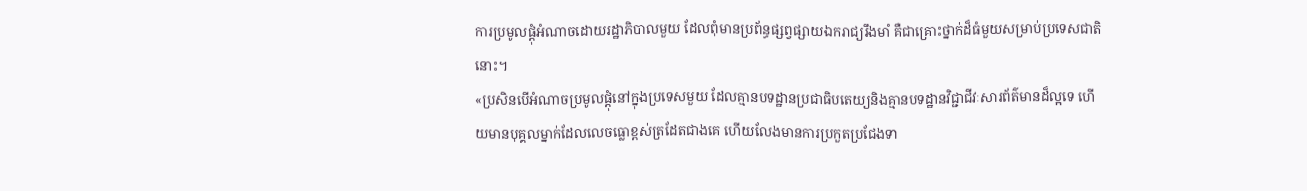ការប្រមូលផ្ដុំអំណាចដោយរដ្ឋាភិបាលមួយ ដែលពុំមានប្រព័ន្ធផ្សព្វផ្សាយឯករាជ្យរឹងមាំ គឺជាគ្រោះថ្នាក់ដ៏ធំមួយសម្រាប់ប្រទេសជាតិនោះ។
«ប្រសិនបើអំណាចប្រមូលផ្ដុំនៅក្នុងប្រទេសមួយ ដែលគ្មានបទដ្ឋានប្រជាធិបតេយ្យនិងគ្មានបទដ្ឋានវិជ្ជាជីវៈសារព័ត៌មានដ៏ល្អទេ ហើយមានបុគ្គលម្នាក់ដែលលេចធ្លោខ្ពស់ត្រដែតជាងគេ ហើយលែងមានការប្រកួតប្រជែងទា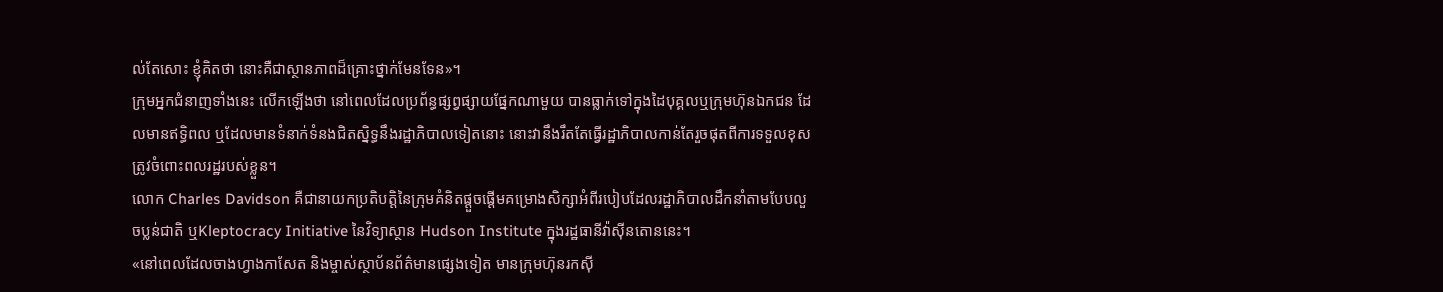ល់តែសោះ ខ្ញុំគិតថា នោះគឺជាស្ថានភាពដ៏គ្រោះថ្នាក់មែនទែន»។
ក្រុមអ្នកជំនាញទាំងនេះ លើកឡើងថា នៅពេលដែលប្រព័ន្ធផ្សព្វផ្សាយផ្នែកណាមួយ បានធ្លាក់ទៅក្នុងដៃបុគ្គលឬក្រុមហ៊ុនឯកជន ដែលមានឥទ្ធិពល ឬដែលមានទំនាក់ទំនងជិតស្និទ្ធនឹងរដ្ឋាភិបាលទៀតនោះ នោះវានឹងរឹតតែធ្វើរដ្ឋាភិបាលកាន់តែរួចផុតពីការទទួលខុសត្រូវចំពោះពលរដ្ឋរបស់ខ្លួន។
លោក Charles Davidson គឺជានាយកប្រតិបត្តិនៃក្រុមគំនិតផ្ដួចផ្ដើមគម្រោងសិក្សាអំពីរបៀបដែលរដ្ឋាភិបាលដឹកនាំតាមបែបលួចប្លន់ជាតិ ឬKleptocracy Initiative នៃវិទ្យាស្ថាន Hudson Institute ក្នុងរដ្ឋធានីវ៉ាស៊ីនតោននេះ។
«នៅពេលដែលចាងហ្វាងកាសែត និងម្ចាស់ស្ថាប័នព័ត៌មានផ្សេងទៀត មានក្រុមហ៊ុនរកស៊ី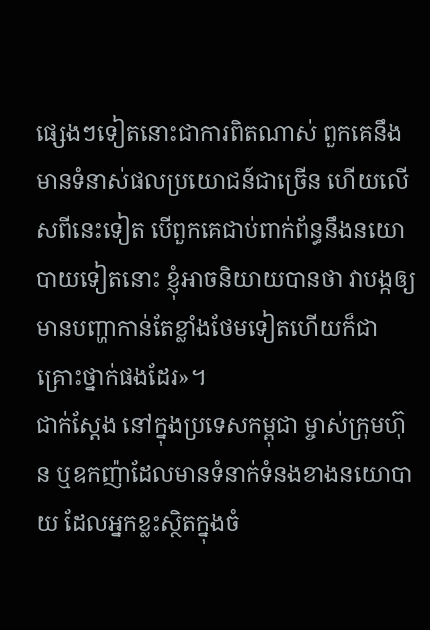ផ្សេងៗទៀតនោះជាការពិតណាស់ ពួកគេនឹងមានទំនាស់ផលប្រយោជន៍ជាច្រើន ហើយលើសពីនេះទៀត បើពួកគេជាប់ពាក់ព័ន្ធនឹងនយោបាយទៀតនោះ ខ្ញុំអាចនិយាយបានថា វាបង្កឲ្យមានបញ្ហាកាន់តែខ្លាំងថែមទៀតហើយក៏ជាគ្រោះថ្នាក់ផងដែរ»។
ជាក់ស្ដែង នៅក្នុងប្រទេសកម្ពុជា ម្ចាស់ក្រុមហ៊ុន ឬឧកញ៉ាដែលមានទំនាក់ទំនងខាងនយោបាយ ដែលអ្នកខ្លះស្ថិតក្នុងចំ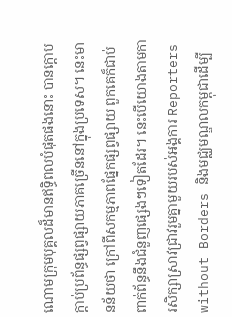ណោមក្រុមបុគ្គលដ៏មានឥទ្ធិពលបំផុតផងនោះ បានក្ដោបក្ដាប់ប្រព័ន្ធផ្សព្វផ្សាយភាគច្រើននៅក្នុងប្រទេស។ នេះមានន័យថា ក្រៅពីសកម្មភាពផ្នែកផ្សព្វផ្សាយ ពួកគេក៏ជាប់ពាក់ព័ន្ធនឹងជំនួញផ្សេងៗទៀតដែរ។ នេះបើយោងតាមការសិក្សាស្រាវជ្រាវរួមគ្នាមួយរបស់អង្គការ Reporters without Borders និងមជ្ឈមណ្ឌលកម្ពុជាដើម្បី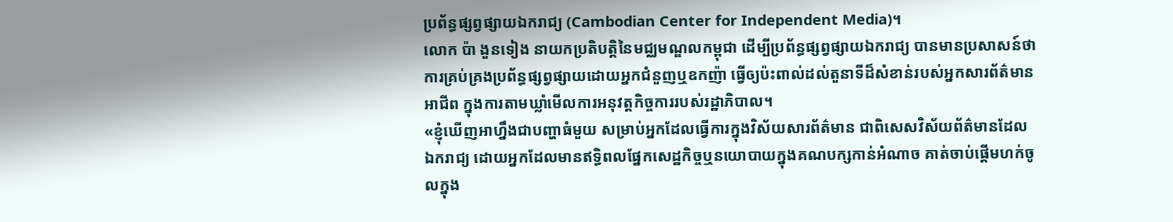ប្រព័ន្ធផ្សព្វផ្សាយឯករាជ្យ (Cambodian Center for Independent Media)។
លោក ប៉ា ងួនទៀង នាយកប្រតិបត្តិនៃមជ្ឈមណ្ឌលកម្ពុជា ដើម្បីប្រព័ន្ធផ្សព្វផ្សាយឯករាជ្យ បានមានប្រសាសន៍ថា ការគ្រប់គ្រងប្រព័ន្ធផ្សព្វផ្សាយដោយអ្នកជំនួញឬឧកញ៉ា ធ្វើឲ្យប៉ះពាល់ដល់តួនាទីដ៏សំខាន់របស់អ្នកសារព័ត៌មានអាជីព ក្នុងការតាមឃ្លាំមើលការអនុវត្តកិច្ចការរបស់រដ្ឋាភិបាល។
«ខ្ញុំឃើញអាហ្នឹងជាបញ្ហាធំមួយ សម្រាប់អ្នកដែលធ្វើការក្នុងវិស័យសារព័ត៌មាន ជាពិសេសវិស័យព័ត៌មានដែលឯករាជ្យ ដោយអ្នកដែលមានឥទ្ធិពលផ្នែកសេដ្ឋកិច្ចឬនយោបាយក្នុងគណបក្សកាន់អំណាច គាត់ចាប់ផ្ដើមហក់ចូលក្នុង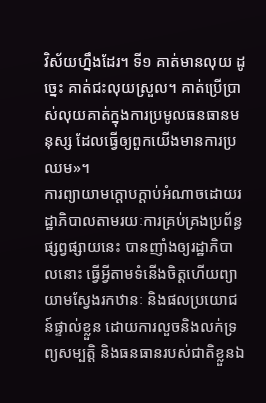វិស័យហ្នឹងដែរ។ ទី១ គាត់មានលុយ ដូច្នេះ គាត់ជះលុយស្រួល។ គាត់ប្រើប្រាស់លុយគាត់ក្នុងការប្រមូលធនធានមនុស្ស ដែលធ្វើឲ្យពួកយើងមានការប្រឈម»។
ការព្យាយាមក្ដោបក្ដាប់អំណាចដោយរដ្ឋាភិបាលតាមរយៈការគ្រប់គ្រងប្រព័ន្ធផ្សព្វផ្សាយនេះ បានញាំងឲ្យរដ្ឋាភិបាលនោះ ធ្វើអ្វីតាមទំនើងចិត្តហើយព្យាយាមស្វែងរកឋានៈ និងផលប្រយោជន៍ផ្ទាល់ខ្លួន ដោយការលួចនិងលក់ទ្រព្យសម្បត្តិ និងធនធានរបស់ជាតិខ្លួនឯ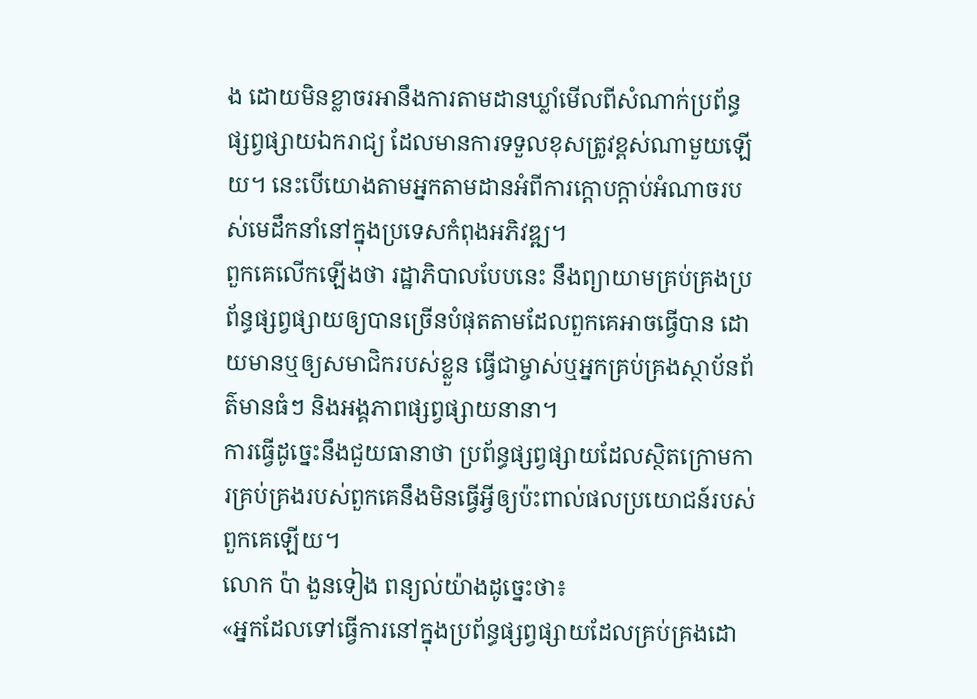ង ដោយមិនខ្លាចរអានឹងការតាមដានឃ្លាំមើលពីសំណាក់ប្រព័ន្ធផ្សព្វផ្សាយឯករាជ្យ ដែលមានការទទួលខុសត្រូវខ្ពស់ណាមួយឡើយ។ នេះបើយោងតាមអ្នកតាមដានអំពីការក្ដោបក្ដាប់អំណាចរបស់មេដឹកនាំនៅក្នុងប្រទេសកំពុងអភិវឌ្ឍ។
ពួកគេលើកឡើងថា រដ្ឋាភិបាលបែបនេះ នឹងព្យាយាមគ្រប់គ្រងប្រព័ន្ធផ្សព្វផ្សាយឲ្យបានច្រើនបំផុតតាមដែលពួកគេអាចធ្វើបាន ដោយមានឬឲ្យសមាជិករបស់ខ្លួន ធ្វើជាម្ចាស់ឬអ្នកគ្រប់គ្រងស្ថាប័នព័ត៌មានធំៗ និងអង្គភាពផ្សព្វផ្សាយនានា។
ការធ្វើដូច្នេះនឹងជួយធានាថា ប្រព័ន្ធផ្សព្វផ្សាយដែលស្ថិតក្រោមការគ្រប់គ្រងរបស់ពួកគេនឹងមិនធ្វើអ្វីឲ្យប៉ះពាល់ផលប្រយោជន៍របស់ពួកគេឡើយ។
លោក ប៉ា ងួនទៀង ពន្យល់យ៉ាងដូច្នេះថា៖
«អ្នកដែលទៅធ្វើការនៅក្នុងប្រព័ន្ធផ្សព្វផ្សាយដែលគ្រប់គ្រងដោ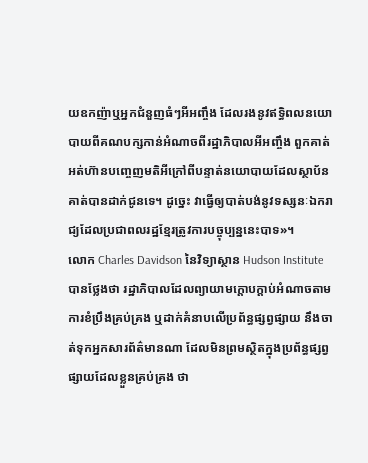យឧកញ៉ាឬអ្នកជំនួញធំៗអីអញ្ចឹង ដែលរងនូវឥទ្ធិពលនយោបាយពីគណបក្សកាន់អំណាចពីរដ្ឋាភិបាលអីអញ្ចឹង ពួកគាត់អត់ហ៊ានបញ្ចេញមតិអីក្រៅពីបន្ទាត់នយោបាយដែលស្ថាប័នគាត់បានដាក់ជូនទេ។ ដូច្នេះ វាធ្វើឲ្យបាត់បង់នូវទស្សនៈឯករាជ្យដែលប្រជាពលរដ្ឋខ្មែរត្រូវការបច្ចុប្បន្ននេះបាទ»។
លោក Charles Davidson នៃវិទ្យាស្ថាន Hudson Institute បានថ្លែងថា រដ្ឋាភិបាលដែលព្យាយាមក្ដោបក្ដាប់អំណាចតាមការខំប្រឹងគ្រប់គ្រង ឬដាក់គំនាបលើប្រព័ន្ធផ្សព្វផ្សាយ នឹងចាត់ទុកអ្នកសារព័ត៌មានណា ដែលមិនព្រមស្ថិតក្នុងប្រព័ន្ធផ្សព្វផ្សាយដែលខ្លួនគ្រប់គ្រង ថា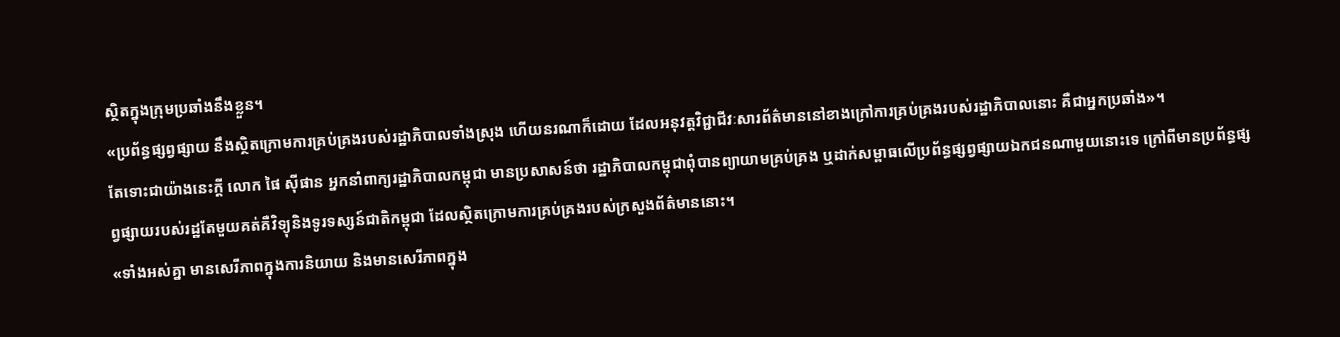ស្ថិតក្នុងក្រុមប្រឆាំងនឹងខ្លួន។
«ប្រព័ន្ធផ្សព្វផ្សាយ នឹងស្ថិតក្រោមការគ្រប់គ្រងរបស់រដ្ឋាភិបាលទាំងស្រុង ហើយនរណាក៏ដោយ ដែលអនុវត្តវិជ្ជាជីវៈសារព័ត៌មាននៅខាងក្រៅការគ្រប់គ្រងរបស់រដ្ឋាភិបាលនោះ គឺជាអ្នកប្រឆាំង»។
តែទោះជាយ៉ាងនេះក្ដី លោក ផៃ ស៊ីផាន អ្នកនាំពាក្យរដ្ឋាភិបាលកម្ពុជា មានប្រសាសន៍ថា រដ្ឋាភិបាលកម្ពុជាពុំបានព្យាយាមគ្រប់គ្រង ឬដាក់សម្ពាធលើប្រព័ន្ធផ្សព្វផ្សាយឯកជនណាមួយនោះទេ ក្រៅពីមានប្រព័ន្ធផ្សព្វផ្សាយរបស់រដ្ឋតែមួយគត់គឺវិទ្យុនិងទូរទស្សន៍ជាតិកម្ពុជា ដែលស្ថិតក្រោមការគ្រប់គ្រងរបស់ក្រសួងព័ត៌មាននោះ។
«ទាំងអស់គ្នា មានសេរីភាពក្នុងការនិយាយ និងមានសេរីភាពក្នុង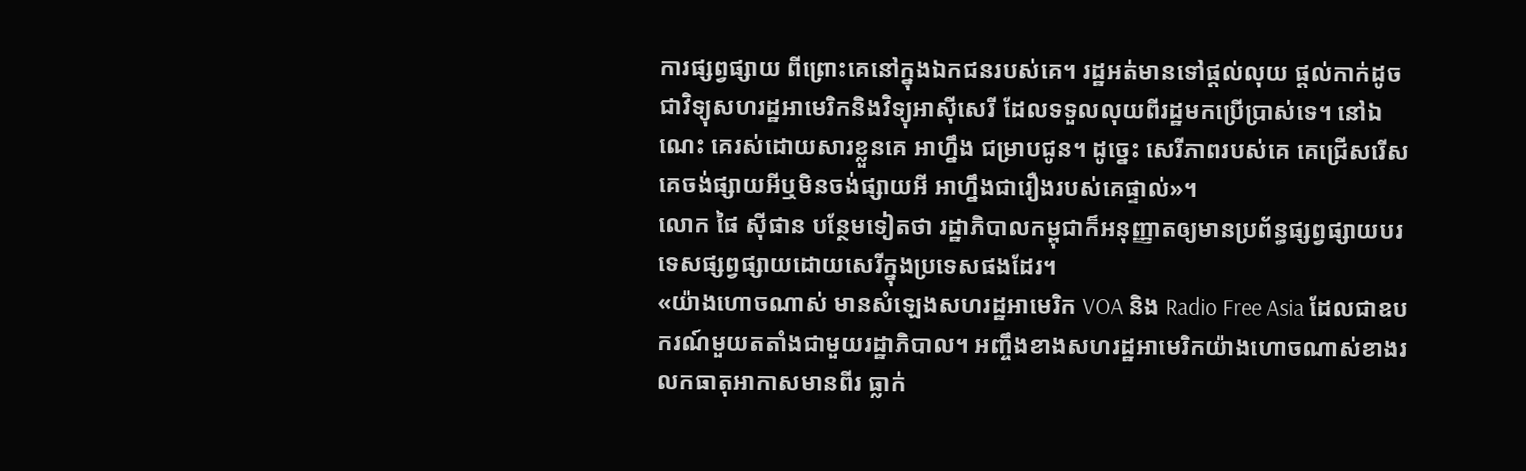ការផ្សព្វផ្សាយ ពីព្រោះគេនៅក្នុងឯកជនរបស់គេ។ រដ្ឋអត់មានទៅផ្ដល់លុយ ផ្ដល់កាក់ដូចជាវិទ្យុសហរដ្ឋអាមេរិកនិងវិទ្យុអាស៊ីសេរី ដែលទទួលលុយពីរដ្ឋមកប្រើប្រាស់ទេ។ នៅឯណេះ គេរស់ដោយសារខ្លួនគេ អាហ្នឹង ជម្រាបជូន។ ដូច្នេះ សេរីភាពរបស់គេ គេជ្រើសរើស គេចង់ផ្សាយអីឬមិនចង់ផ្សាយអី អាហ្នឹងជារឿងរបស់គេផ្ទាល់»។
លោក ផៃ ស៊ីផាន បន្ថែមទៀតថា រដ្ឋាភិបាលកម្ពុជាក៏អនុញ្ញាតឲ្យមានប្រព័ន្ធផ្សព្វផ្សាយបរទេសផ្សព្វផ្សាយដោយសេរីក្នុងប្រទេសផងដែរ។
«យ៉ាងហោចណាស់ មានសំឡេងសហរដ្ឋអាមេរិក VOA និង Radio Free Asia ដែលជាឧបករណ៍មួយតតាំងជាមួយរដ្ឋាភិបាល។ អញ្ចឹងខាងសហរដ្ឋអាមេរិកយ៉ាងហោចណាស់ខាងរលកធាតុអាកាសមានពីរ ធ្លាក់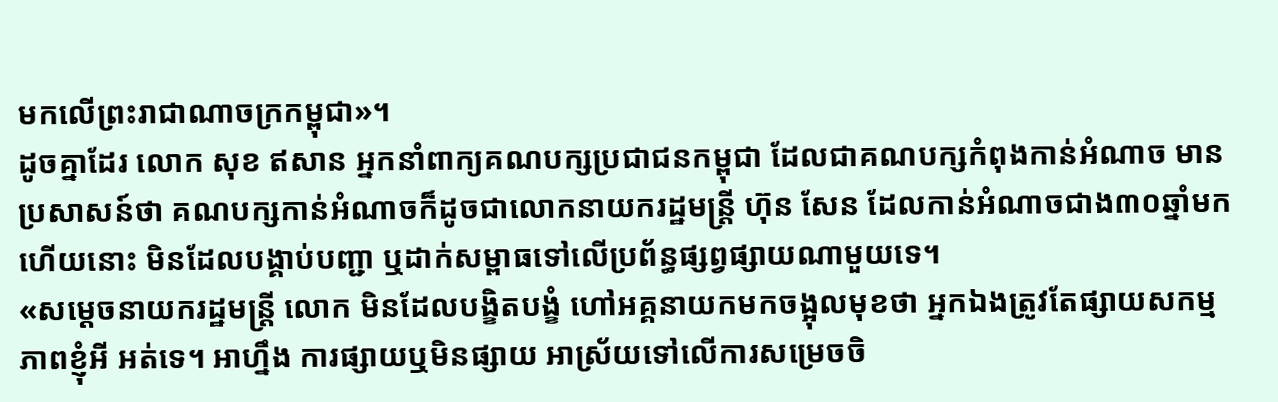មកលើព្រះរាជាណាចក្រកម្ពុជា»។
ដូចគ្នាដែរ លោក សុខ ឥសាន អ្នកនាំពាក្យគណបក្សប្រជាជនកម្ពុជា ដែលជាគណបក្សកំពុងកាន់អំណាច មានប្រសាសន៍ថា គណបក្សកាន់អំណាចក៏ដូចជាលោកនាយករដ្ឋមន្ត្រី ហ៊ុន សែន ដែលកាន់អំណាចជាង៣០ឆ្នាំមកហើយនោះ មិនដែលបង្គាប់បញ្ជា ឬដាក់សម្ពាធទៅលើប្រព័ន្ធផ្សព្វផ្សាយណាមួយទេ។
«សម្ដេចនាយករដ្ឋមន្ត្រី លោក មិនដែលបង្ខិតបង្ខំ ហៅអគ្គនាយកមកចង្អុលមុខថា អ្នកឯងត្រូវតែផ្សាយសកម្មភាពខ្ញុំអី អត់ទេ។ អាហ្នឹង ការផ្សាយឬមិនផ្សាយ អាស្រ័យទៅលើការសម្រេចចិ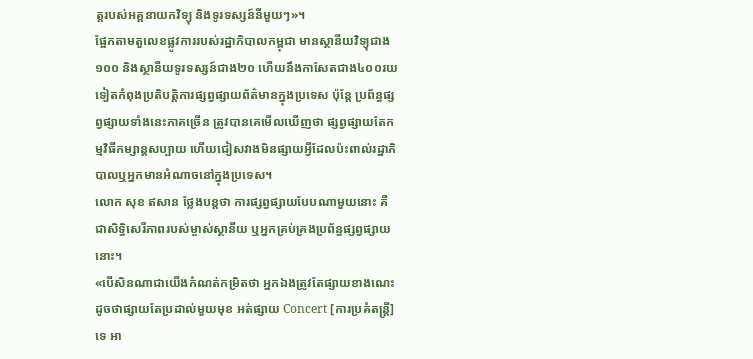ត្តរបស់អគ្គនាយកវិទ្យុ និងទូរទស្សន៍នីមួយៗ»។
ផ្អែកតាមតួលេខផ្លូវការរបស់រដ្ឋាភិបាលកម្ពុជា មានស្ថានីយវិទ្យុជាង១០០ និងស្ថានីយទូរទស្សន៍ជាង២០ ហើយនឹងកាសែតជាង៤០០រយទៀតកំពុងប្រតិបត្តិការផ្សព្វផ្សាយព័ត៌មានក្នុងប្រទេស ប៉ុន្តែ ប្រព័ន្ធផ្សព្វផ្សាយទាំងនេះភាគច្រើន ត្រូវបានគេមើលឃើញថា ផ្សព្វផ្សាយតែកម្មវិធីកម្សាន្តសប្បាយ ហើយជៀសវាងមិនផ្សាយអ្វីដែលប៉ះពាល់រដ្ឋាភិបាលឬអ្នកមានអំណាចនៅក្នុងប្រទេស។
លោក សុខ ឥសាន ថ្លែងបន្តថា ការផ្សព្វផ្សាយបែបណាមួយនោះ គឺជាសិទ្ធិសេរីភាពរបស់ម្ចាស់ស្ថានីយ ឬអ្នកគ្រប់គ្រងប្រព័ន្ធផ្សព្វផ្សាយនោះ។
«បើសិនណាជាយើងកំណត់កម្រិតថា អ្នកឯងត្រូវតែផ្សាយខាងណេះ ដូចថាផ្សាយតែប្រដាល់មួយមុខ អត់ផ្សាយ Concert [ការប្រគំតន្ត្រី] ទេ អា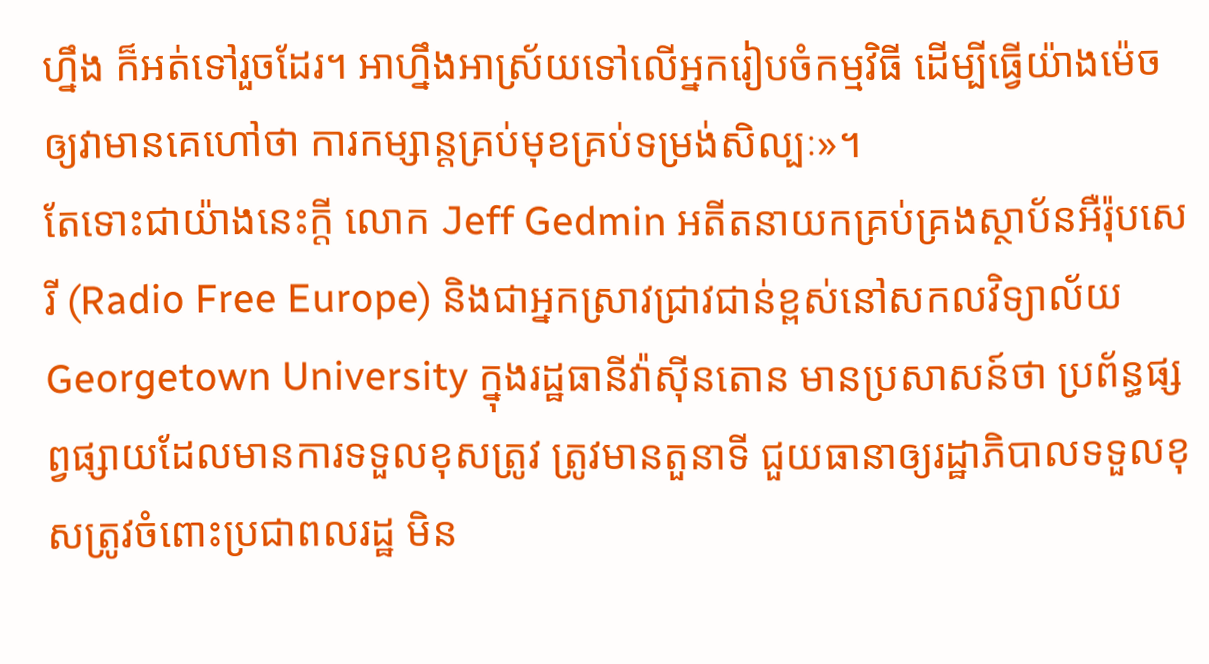ហ្នឹង ក៏អត់ទៅរួចដែរ។ អាហ្នឹងអាស្រ័យទៅលើអ្នករៀបចំកម្មវិធី ដើម្បីធ្វើយ៉ាងម៉េចឲ្យវាមានគេហៅថា ការកម្សាន្តគ្រប់មុខគ្រប់ទម្រង់សិល្បៈ»។
តែទោះជាយ៉ាងនេះក្តី លោក Jeff Gedmin អតីតនាយកគ្រប់គ្រងស្ថាប័នអឺរ៉ុបសេរី (Radio Free Europe) និងជាអ្នកស្រាវជ្រាវជាន់ខ្ពស់នៅសកលវិទ្យាល័យ Georgetown University ក្នុងរដ្ឋធានីវ៉ាស៊ីនតោន មានប្រសាសន៍ថា ប្រព័ន្ធផ្សព្វផ្សាយដែលមានការទទួលខុសត្រូវ ត្រូវមានតួនាទី ជួយធានាឲ្យរដ្ឋាភិបាលទទួលខុសត្រូវចំពោះប្រជាពលរដ្ឋ មិន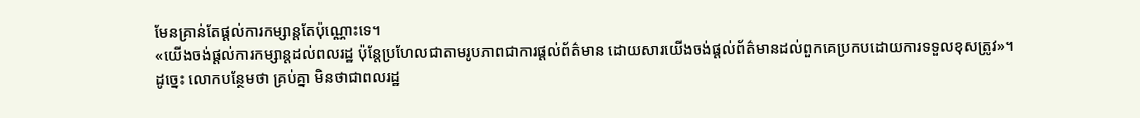មែនគ្រាន់តែផ្ដល់ការកម្សាន្តតែប៉ុណ្ណោះទេ។
«យើងចង់ផ្ដល់ការកម្សាន្តដល់ពលរដ្ឋ ប៉ុន្តែប្រហែលជាតាមរូបភាពជាការផ្ដល់ព័ត៌មាន ដោយសារយើងចង់ផ្ដល់ព័ត៌មានដល់ពួកគេប្រកបដោយការទទួលខុសត្រូវ»។
ដូច្នេះ លោកបន្ថែមថា គ្រប់គ្នា មិនថាជាពលរដ្ឋ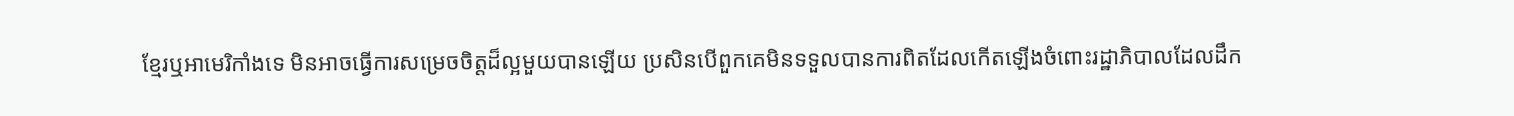ខ្មែរឬអាមេរិកាំងទេ មិនអាចធ្វើការសម្រេចចិត្តដ៏ល្អមួយបានឡើយ ប្រសិនបើពួកគេមិនទទួលបានការពិតដែលកើតឡើងចំពោះរដ្ឋាភិបាលដែលដឹក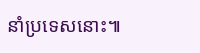នាំប្រទេសនោះ៕